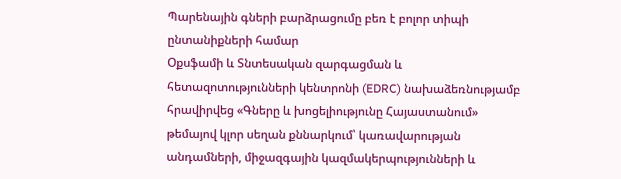Պարենային գների բարձրացումը բեռ է բոլոր տիպի ընտանիքների համար
Օքսֆամի և Տնտեսական զարգացման և հետազոտությունների կենտրոնի (EDRC) նախաձեռնությամբ հրավիրվեց «Գները և խոցելիությունը Հայաստանում» թեմայով կլոր սեղան քննարկում՝ կառավարության անդամների, միջազգային կազմակերպությունների և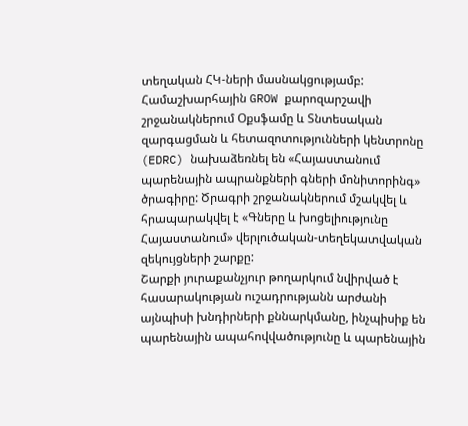տեղական ՀԿ-ների մասնակցությամբ:
Համաշխարհային GROW քարոզարշավի շրջանակներում Օքսֆամը և Տնտեսական զարգացման և հետազոտությունների կենտրոնը (EDRC) նախաձեռնել են «Հայաստանում պարենային ապրանքների գների մոնիտորինգ» ծրագիրը: Ծրագրի շրջանակներում մշակվել և հրապարակվել է «Գները և խոցելիությունը Հայաստանում» վերլուծական-տեղեկատվական զեկույցների շարքը:
Շարքի յուրաքանչյուր թողարկում նվիրված է հասարակության ուշադրությանն արժանի այնպիսի խնդիրների քննարկմանը, ինչպիսիք են պարենային ապահովվածությունը և պարենային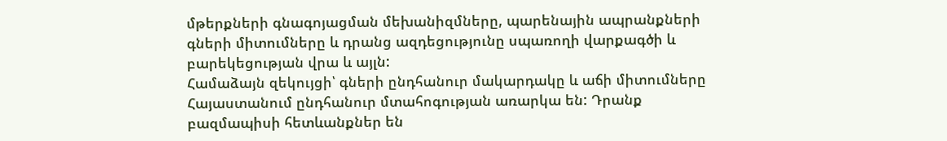մթերքների գնագոյացման մեխանիզմները, պարենային ապրանքների գների միտումները և դրանց ազդեցությունը սպառողի վարքագծի և բարեկեցության վրա և այլն:
Համաձայն զեկույցի՝ գների ընդհանուր մակարդակը և աճի միտումները Հայաստանում ընդհանուր մտահոգության առարկա են: Դրանք բազմապիսի հետևանքներ են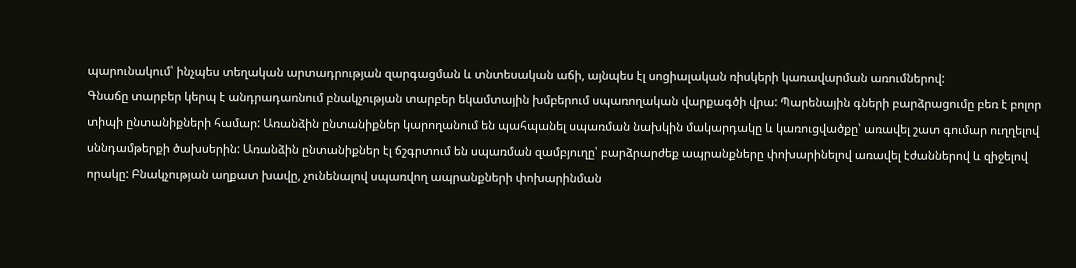պարունակում՝ ինչպես տեղական արտադրության զարգացման և տնտեսական աճի, այնպես էլ սոցիալական ռիսկերի կառավարման առումներով:
Գնաճը տարբեր կերպ է անդրադառնում բնակչության տարբեր եկամտային խմբերում սպառողական վարքագծի վրա: Պարենային գների բարձրացումը բեռ է բոլոր տիպի ընտանիքների համար: Առանձին ընտանիքներ կարողանում են պահպանել սպառման նախկին մակարդակը և կառուցվածքը՝ առավել շատ գումար ուղղելով սննդամթերքի ծախսերին: Առանձին ընտանիքներ էլ ճշգրտում են սպառման զամբյուղը՝ բարձրարժեք ապրանքները փոխարինելով առավել էժաններով և զիջելով որակը: Բնակչության աղքատ խավը, չունենալով սպառվող ապրանքների փոխարինման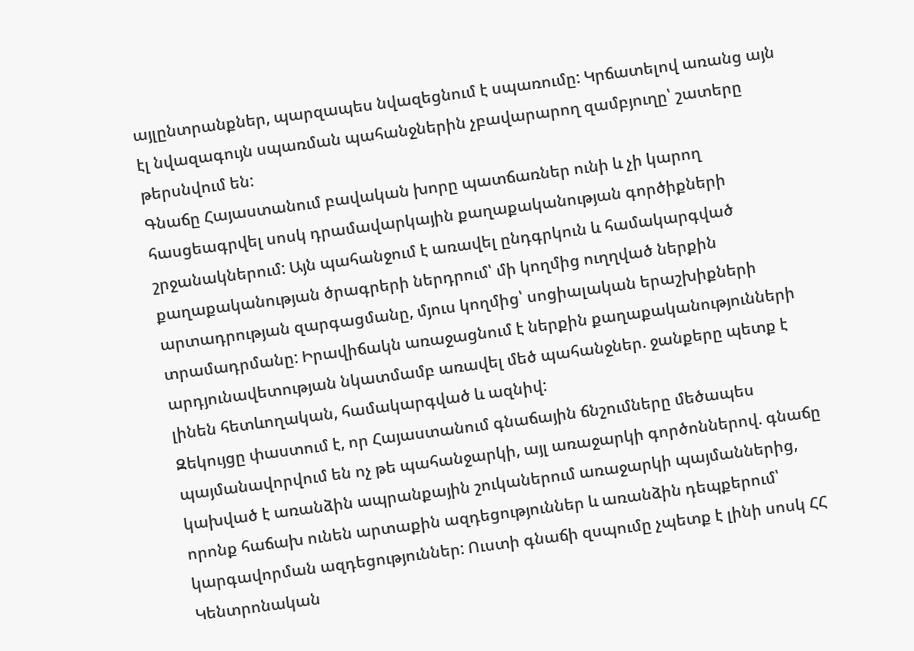այլընտրանքներ, պարզապես նվազեցնում է սպառումը: Կրճատելով առանց այն էլ նվազագույն սպառման պահանջներին չբավարարող զամբյուղը՝ շատերը թերսնվում են:
Գնաճը Հայաստանում բավական խորը պատճառներ ունի և չի կարող հասցեագրվել սոսկ դրամավարկային քաղաքականության գործիքների շրջանակներում: Այն պահանջում է առավել ընդգրկուն և համակարգված քաղաքականության ծրագրերի ներդրում՝ մի կողմից ուղղված ներքին արտադրության զարգացմանը, մյուս կողմից՝ սոցիալական երաշխիքների տրամադրմանը: Իրավիճակն առաջացնում է ներքին քաղաքականությունների արդյունավետության նկատմամբ առավել մեծ պահանջներ. ջանքերը պետք է լինեն հետևողական, համակարգված և ազնիվ:
Զեկույցը փաստում է, որ Հայաստանում գնաճային ճնշումները մեծապես պայմանավորվում են ոչ թե պահանջարկի, այլ առաջարկի գործոններով. գնաճը կախված է առանձին ապրանքային շուկաներում առաջարկի պայմաններից, որոնք հաճախ ունեն արտաքին ազդեցություններ և առանձին դեպքերում՝ կարգավորման ազդեցություններ: Ուստի գնաճի զսպումը չպետք է լինի սոսկ ՀՀ Կենտրոնական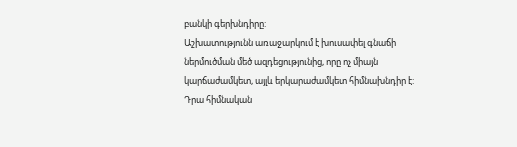բանկի գերխնդիրը:
Աշխատությունն առաջարկում է խուսափել գնաճի ներմուծման մեծ ազդեցությունից, որը ոչ միայն կարճաժամկետ, այլև երկարաժամկետ հիմնախնդիր է: Դրա հիմնական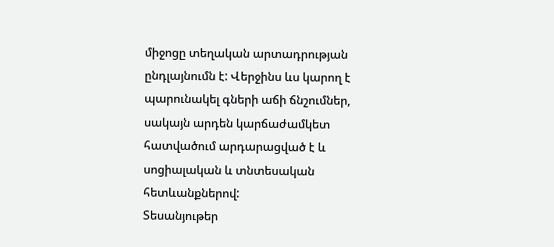միջոցը տեղական արտադրության ընդլայնումն է: Վերջինս ևս կարող է պարունակել գների աճի ճնշումներ, սակայն արդեն կարճաժամկետ հատվածում արդարացված է և սոցիալական և տնտեսական հետևանքներով:
Տեսանյութեր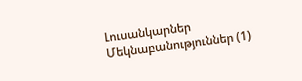Լուսանկարներ
Մեկնաբանություններ (1)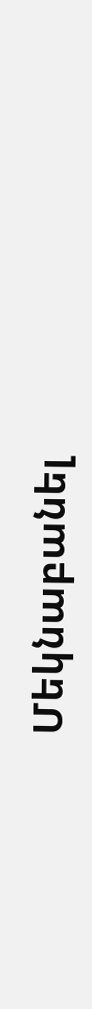Մեկնաբանել